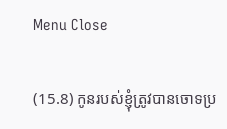Menu Close

(15.8) កូនរបស់ខ្ញុំត្រូវបានចោទប្រ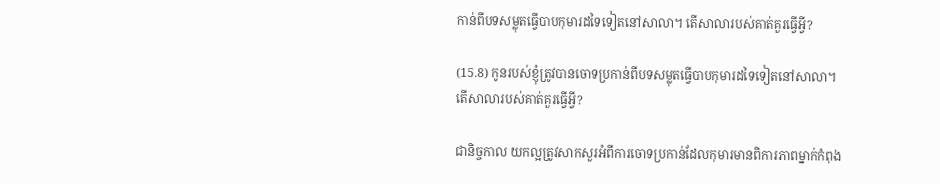កាន់ពីបទសម្លុតធ្វើបាបកុមារដទៃទៀតនៅសាលា។ តើសាលារបស់គាត់គួរធ្វើអ្វី?

(15.8) កូនរបស់ខ្ញុំត្រូវបានចោទប្រកាន់ពីបទសម្លុតធ្វើបាបកុមារដទៃទៀតនៅសាលា។ តើសាលារបស់គាត់គួរធ្វើអ្វី?

ជានិច្ចកាល យកល្អត្រូវសាកសួរអំពីការចោទប្រកាន់ដែលកុមារមានពិការភាពម្នាក់កំពុង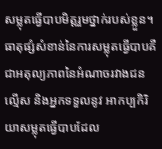សម្លុតធ្វើបាបមិត្តរួមថ្នាក់របស់ខ្លួន។ ធាតុផ្សំសំខាន់នៃការសម្លុតធ្វើបាបគឺជាអតុល្យភាពនៃអំណាចរវាងជនល្មើស និងអ្នកទទួលនូវ អាកប្បកិរិយាសម្លុតធ្វើបាបដែល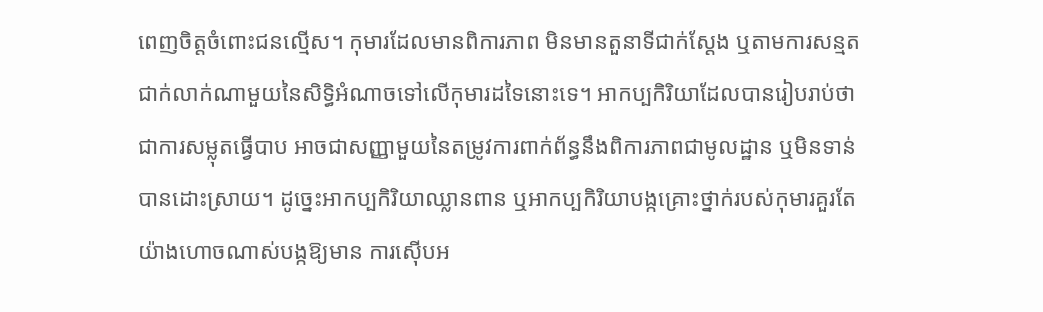ពេញចិត្តចំពោះជនល្មើស។ កុមារដែលមានពិការភាព មិនមានតួនាទីជាក់ស្តែង ឬតាមការសន្មតជាក់លាក់ណាមួយនៃសិទ្ធិអំណាចទៅលើកុមារដទៃនោះទេ។ អាកប្បកិរិយាដែលបានរៀបរាប់ថាជាការសម្លុតធ្វើបាប អាចជាសញ្ញាមួយនៃតម្រូវការពាក់ព័ន្ធនឹងពិការភាពជាមូលដ្ឋាន ឬមិនទាន់បានដោះស្រាយ។ ដូច្នេះអាកប្បកិរិយាឈ្លានពាន ឬអាកប្បកិរិយាបង្កគ្រោះថ្នាក់របស់កុមារគួរតែយ៉ាងហោចណាស់បង្កឱ្យមាន ការស៊ើបអ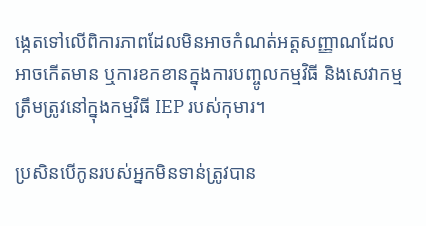ង្កេតទៅលើពិការភាពដែលមិនអាចកំណត់អត្តសញ្ញាណដែលអាចកើតមាន ឬការខកខានក្នុងការបញ្ចូលកម្មវិធី និងសេវាកម្មត្រឹមត្រូវនៅក្នុងកម្មវិធី IEP របស់កុមារ។

ប្រសិនបើកូនរបស់អ្នកមិនទាន់ត្រូវបាន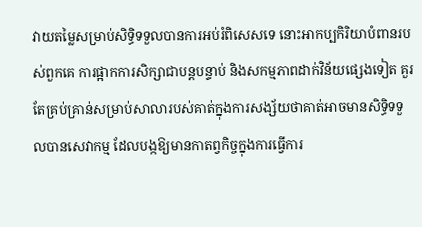វាយតម្លៃសម្រាប់សិទ្ធិទទួលបានការអប់រំពិសេសទេ នោះអាកប្បកិរិយាបំពានរបស់ពួកគេ ការផ្អាកការសិក្សាជាបន្តបន្ទាប់ និងសកម្មភាពដាក់វិន័យផ្សេងទៀត គួរតែគ្រប់គ្រាន់សម្រាប់សាលារបស់គាត់ក្នុងការសង្ស័យថាគាត់អាចមានសិទ្ធិទទួលបានសេវាកម្ម ដែលបង្កឱ្យមានកាតព្វកិច្ចក្នុងការធ្វើការ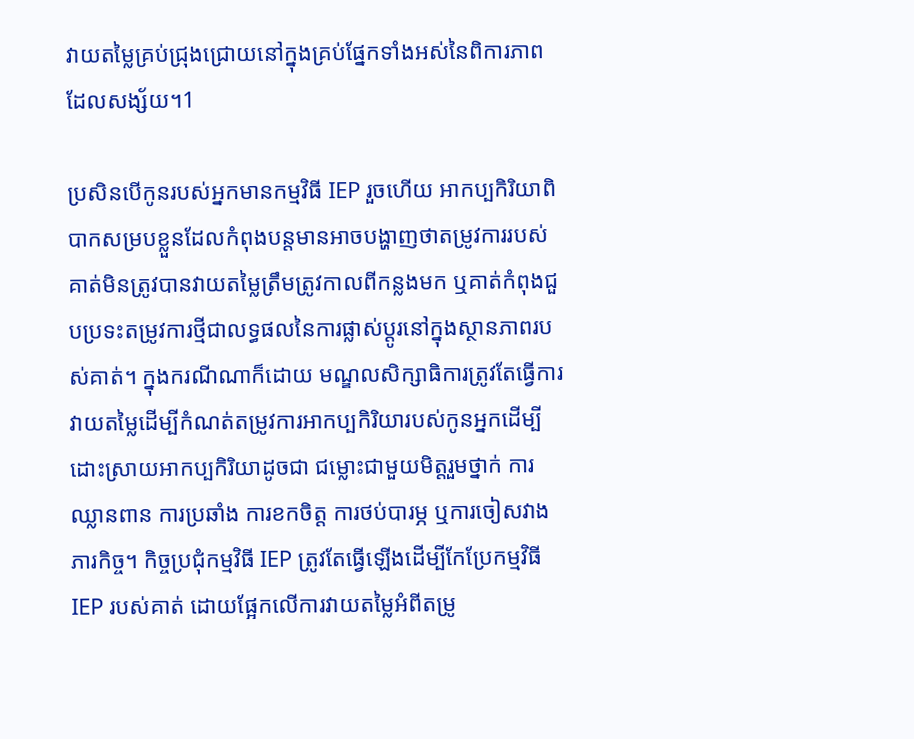វាយតម្លៃគ្រប់ជ្រុងជ្រោយនៅក្នុងគ្រប់ផ្នែកទាំងអស់នៃពិការភាពដែលសង្ស័យ។1

ប្រសិនបើកូនរបស់អ្នកមានកម្មវិធី IEP រួចហើយ អាកប្បកិរិយាពិបាកសម្របខ្លួនដែលកំពុងបន្តមានអាចបង្ហាញថាតម្រូវការរបស់គាត់មិនត្រូវបានវាយតម្លៃត្រឹមត្រូវកាលពីកន្លងមក ឬគាត់កំពុងជួបប្រទះតម្រូវការថ្មីជាលទ្ធផលនៃការផ្លាស់ប្តូរនៅក្នុងស្ថានភាពរបស់គាត់។ ក្នុងករណីណាក៏ដោយ មណ្ឌលសិក្សាធិការត្រូវតែធ្វើការវាយតម្លៃដើម្បីកំណត់តម្រូវការអាកប្បកិរិយារបស់កូនអ្នកដើម្បីដោះស្រាយអាកប្បកិរិយាដូចជា ជម្លោះជាមួយមិត្តរួមថ្នាក់ ការឈ្លានពាន ការប្រឆាំង ការខកចិត្ត ការថប់បារម្ភ ឬការចៀសវាងភារកិច្ច។ កិច្ចប្រជុំកម្មវិធី IEP ត្រូវតែធ្វើឡើងដើម្បីកែប្រែកម្មវិធី IEP របស់គាត់ ដោយផ្អែកលើការវាយតម្លៃអំពីតម្រូ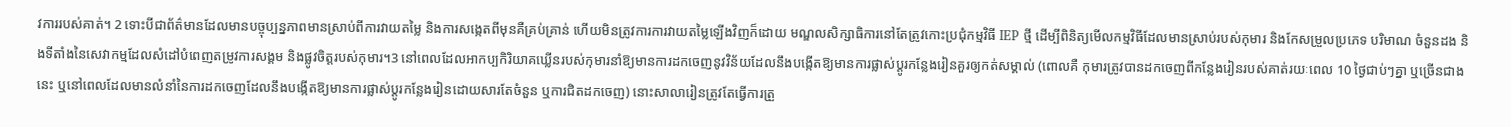វការរបស់គាត់។ 2 ទោះបីជាព័ត៌មានដែលមានបច្ចុប្បន្នភាពមានស្រាប់ពីការវាយតម្លៃ និងការសង្កេតពីមុនគឺគ្រប់គ្រាន់ ហើយមិនត្រូវការការវាយតម្លៃឡើងវិញក៏ដោយ មណ្ឌលសិក្សាធិការនៅតែត្រូវកោះប្រជុំកម្មវិធី IEP ថ្មី ដើម្បីពិនិត្យមើលកម្មវិធីដែលមានស្រាប់របស់កុមារ និងកែសម្រួលប្រភេទ បរិមាណ ចំនួនដង និងទីតាំងនៃសេវាកម្មដែលសំដៅបំពេញតម្រូវការសង្គម និងផ្លូវចិត្តរបស់កុមារ។3 នៅពេលដែលអាកប្បកិរិយាគឃ្លើនរបស់កុមារនាំឱ្យមានការដកចេញនូវវិន័យដែលនឹងបង្កើតឱ្យមានការផ្លាស់ប្តូរកន្លែងរៀនគួរឲ្យកត់សម្គាល់ (ពោលគឺ កុមារត្រូវបានដកចេញពីកន្លែងរៀនរបស់គាត់រយៈពេល 10 ថ្ងៃជាប់ៗគ្នា ឬច្រើនជាងនេះ ឬនៅពេលដែលមានលំនាំនៃការដកចេញដែលនឹងបង្កើតឱ្យមានការផ្លាស់ប្តូរកន្លែងរៀនដោយសារតែចំនួន ឬការជិតដកចេញ) នោះសាលារៀនត្រូវតែធ្វើការត្រួ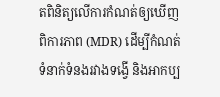តពិនិត្យលើការកំណត់ឲ្យឃើញពិការភាព (MDR) ដើម្បីកំណត់ទំនាក់ទំនងរវាងទង្វើ និងអាកប្ប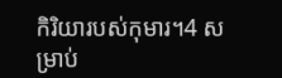កិរិយារបស់កុមារ។4 សម្រាប់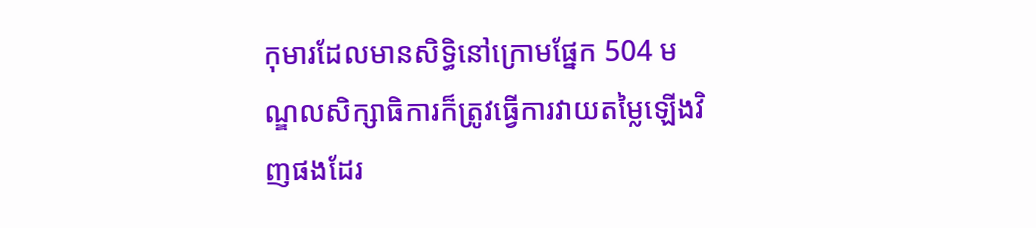កុមារដែលមានសិទ្ធិនៅក្រោមផ្នែក 504 មណ្ឌលសិក្សាធិការក៏ត្រូវធ្វើការវាយតម្លៃឡើងវិញផងដែរ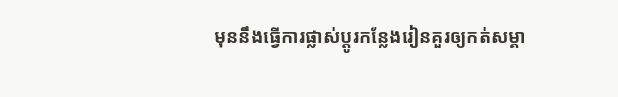មុននឹងធ្វើការផ្លាស់ប្តូរកន្លែងរៀនគួរឲ្យកត់សម្គា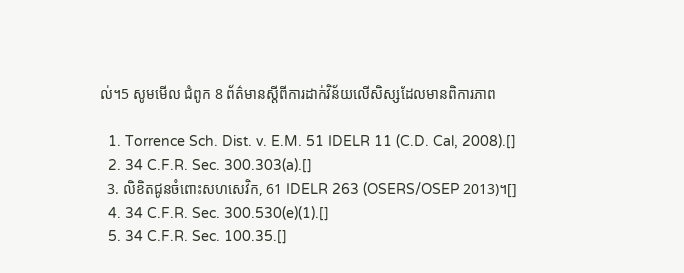ល់។5 សូមមើល ជំពូក 8 ព័ត៌មានស្តីពីការដាក់វិន័យលើសិស្សដែលមានពិការភាព

  1. Torrence Sch. Dist. v. E.M. 51 IDELR 11 (C.D. Cal, 2008).[]
  2. 34 C.F.R. Sec. 300.303(a).[]
  3. លិខិតជូនចំពោះសហសេវិក, 61 IDELR 263 (OSERS/OSEP 2013)។[]
  4. 34 C.F.R. Sec. 300.530(e)(1).[]
  5. 34 C.F.R. Sec. 100.35.[]